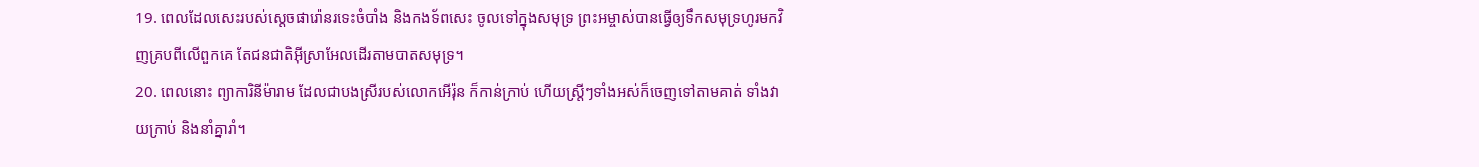19. ពេលដែលសេះរបស់ស្ដេចផារ៉ោនរទេះចំបាំង និងកងទ័ពសេះ ចូលទៅក្នុងសមុទ្រ ព្រះអម្ចាស់បានធ្វើឲ្យទឹកសមុទ្រហូរមកវិញគ្របពីលើពួកគេ តែជនជាតិអ៊ីស្រាអែលដើរតាមបាតសមុទ្រ។
20. ពេលនោះ ព្យាការិនីម៉ារាម ដែលជាបងស្រីរបស់លោកអើរ៉ុន ក៏កាន់ក្រាប់ ហើយស្ត្រីៗទាំងអស់ក៏ចេញទៅតាមគាត់ ទាំងវាយក្រាប់ និងនាំគ្នារាំ។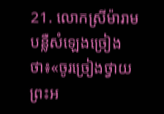21. លោកស្រីម៉ារាមបន្លឺសំឡេងច្រៀងថា៖«ចូរច្រៀងថ្វាយព្រះអ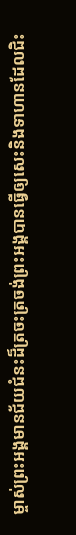ម្ចាស់ព្រះអង្គមានជ័យជំនះដ៏ត្រចះត្រចង់ព្រះអង្គបានធ្វើឲ្យសេះនិងទាហានដែលជិះ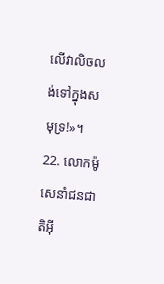លើវាលិចលង់ទៅក្នុងសមុទ្រ!»។
22. លោកម៉ូសេនាំជនជាតិអ៊ី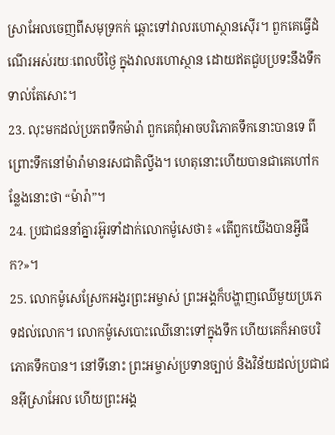ស្រាអែលចេញពីសមុទ្រកក់ ឆ្ពោះទៅវាលរហោស្ថានស៊ើរ។ ពួកគេធ្វើដំណើរអស់រយៈពេលបីថ្ងៃ ក្នុងវាលរហោស្ថាន ដោយឥតជួបប្រទះនឹងទឹកទាល់តែសោះ។
23. លុះមកដល់ប្រភពទឹកម៉ារ៉ា ពួកគេពុំអាចបរិភោគទឹកនោះបានទេ ពីព្រោះទឹកនៅម៉ារ៉ាមានរសជាតិល្វីង។ ហេតុនោះហើយបានជាគេហៅកន្លែងនោះថា “ម៉ារ៉ា”។
24. ប្រជាជននាំគ្នារអ៊ូរទាំដាក់លោកម៉ូសេថា៖ «តើពួកយើងបានអ្វីផឹក?»។
25. លោកម៉ូសេស្រែកអង្វរព្រះអម្ចាស់ ព្រះអង្គក៏បង្ហាញឈើមួយប្រភេទដល់លោក។ លោកម៉ូសេបោះឈើនោះទៅក្នុងទឹក ហើយគេក៏អាចបរិភោគទឹកបាន។ នៅទីនោះ ព្រះអម្ចាស់ប្រទានច្បាប់ និងវិន័យដល់ប្រជាជនអ៊ីស្រាអែល ហើយព្រះអង្គ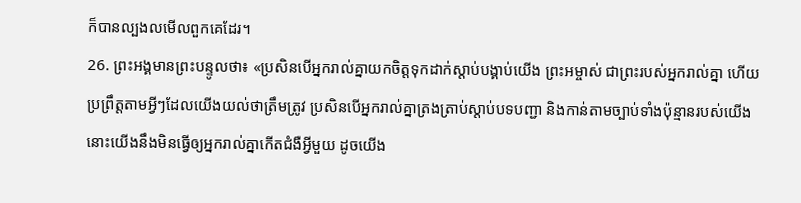ក៏បានល្បងលមើលពួកគេដែរ។
26. ព្រះអង្គមានព្រះបន្ទូលថា៖ «ប្រសិនបើអ្នករាល់គ្នាយកចិត្តទុកដាក់ស្ដាប់បង្គាប់យើង ព្រះអម្ចាស់ ជាព្រះរបស់អ្នករាល់គ្នា ហើយប្រព្រឹត្តតាមអ្វីៗដែលយើងយល់ថាត្រឹមត្រូវ ប្រសិនបើអ្នករាល់គ្នាត្រងត្រាប់ស្ដាប់បទបញ្ជា និងកាន់តាមច្បាប់ទាំងប៉ុន្មានរបស់យើង នោះយើងនឹងមិនធ្វើឲ្យអ្នករាល់គ្នាកើតជំងឺអ្វីមួយ ដូចយើង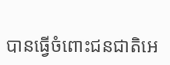បានធ្វើចំពោះជនជាតិអេ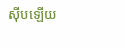ស៊ីបឡើយ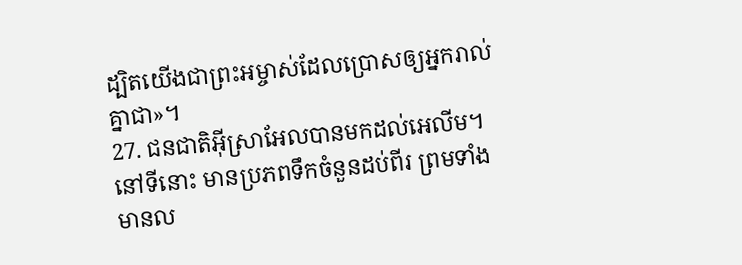ដ្បិតយើងជាព្រះអម្ចាស់ដែលប្រោសឲ្យអ្នករាល់គ្នាជា»។
27. ជនជាតិអ៊ីស្រាអែលបានមកដល់អេលីម។ នៅទីនោះ មានប្រភពទឹកចំនួនដប់ពីរ ព្រមទាំងមានល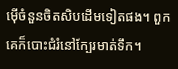ម៉ើចំនួនចិតសិបដើមទៀតផង។ ពួកគេក៏បោះជំរំនៅក្បែរមាត់ទឹក។